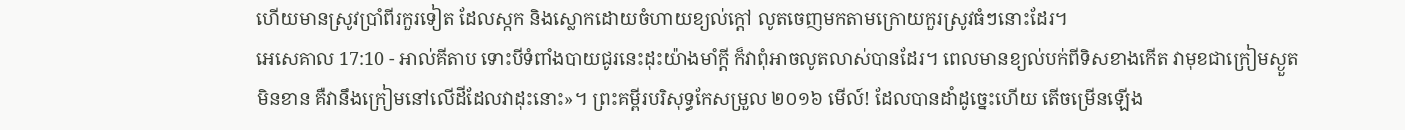ហើយមានស្រូវប្រាំពីរកួរទៀត ដែលស្កក និងស្លោកដោយចំហាយខ្យល់ក្តៅ លូតចេញមកតាមក្រោយកួរស្រូវធំៗនោះដែរ។
អេសេគាល 17:10 - អាល់គីតាប ទោះបីទំពាំងបាយជូរនេះដុះយ៉ាងមាំក្ដី ក៏វាពុំអាចលូតលាស់បានដែរ។ ពេលមានខ្យល់បក់ពីទិសខាងកើត វាមុខជាក្រៀមស្ងួតមិនខាន គឺវានឹងក្រៀមនៅលើដីដែលវាដុះនោះ»។ ព្រះគម្ពីរបរិសុទ្ធកែសម្រួល ២០១៦ មើល៍! ដែលបានដាំដូច្នេះហើយ តើចម្រើនឡើង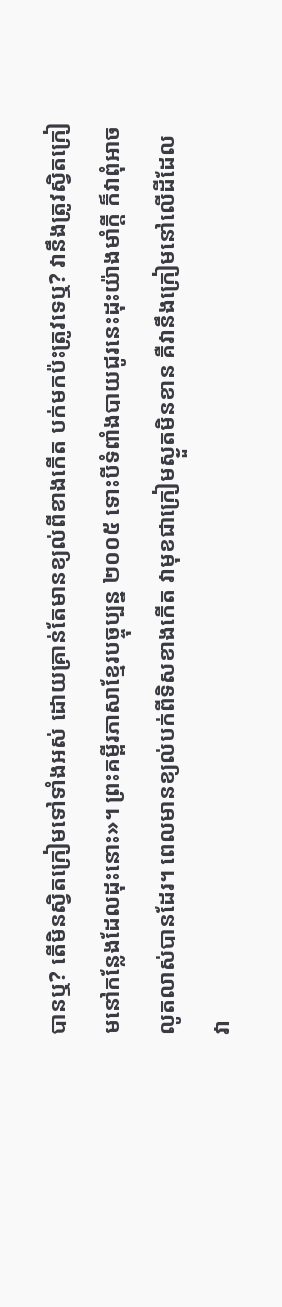បានឬ? តើមិនស្វិតក្រៀមទៅទាំងអស់ ដោយគ្រាន់តែមានខ្យល់ពីខាងកើត បក់មកប៉ះត្រូវទេឬ? វានឹងត្រូវស្វិតក្រៀមនៅកន្លែងដែលដុះនោះ»។ ព្រះគម្ពីរភាសាខ្មែរបច្ចុប្បន្ន ២០០៥ ទោះបីទំពាំងបាយជូរនេះដុះយ៉ាងមាំក្ដី ក៏វាពុំអាចលូតលាស់បានដែរ។ ពេលមានខ្យល់បក់ពីទិសខាងកើត វាមុខជាក្រៀមស្ងួតមិនខាន គឺវានឹងក្រៀមនៅលើដីដែលវា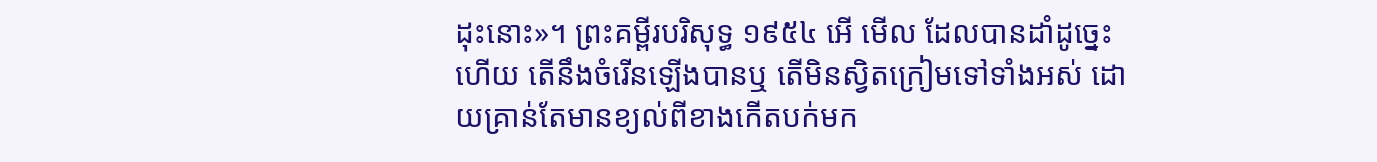ដុះនោះ»។ ព្រះគម្ពីរបរិសុទ្ធ ១៩៥៤ អើ មើល ដែលបានដាំដូច្នេះហើយ តើនឹងចំរើនឡើងបានឬ តើមិនស្វិតក្រៀមទៅទាំងអស់ ដោយគ្រាន់តែមានខ្យល់ពីខាងកើតបក់មក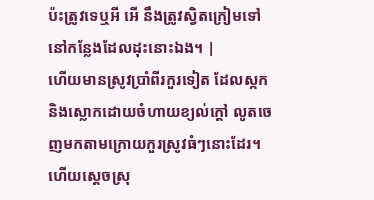ប៉ះត្រូវទេឬអី អើ នឹងត្រូវស្វិតក្រៀមទៅ នៅកន្លែងដែលដុះនោះឯង។ |
ហើយមានស្រូវប្រាំពីរកួរទៀត ដែលស្កក និងស្លោកដោយចំហាយខ្យល់ក្តៅ លូតចេញមកតាមក្រោយកួរស្រូវធំៗនោះដែរ។
ហើយស្ដេចស្រុ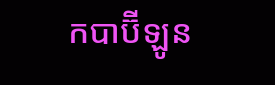កបាប៊ីឡូន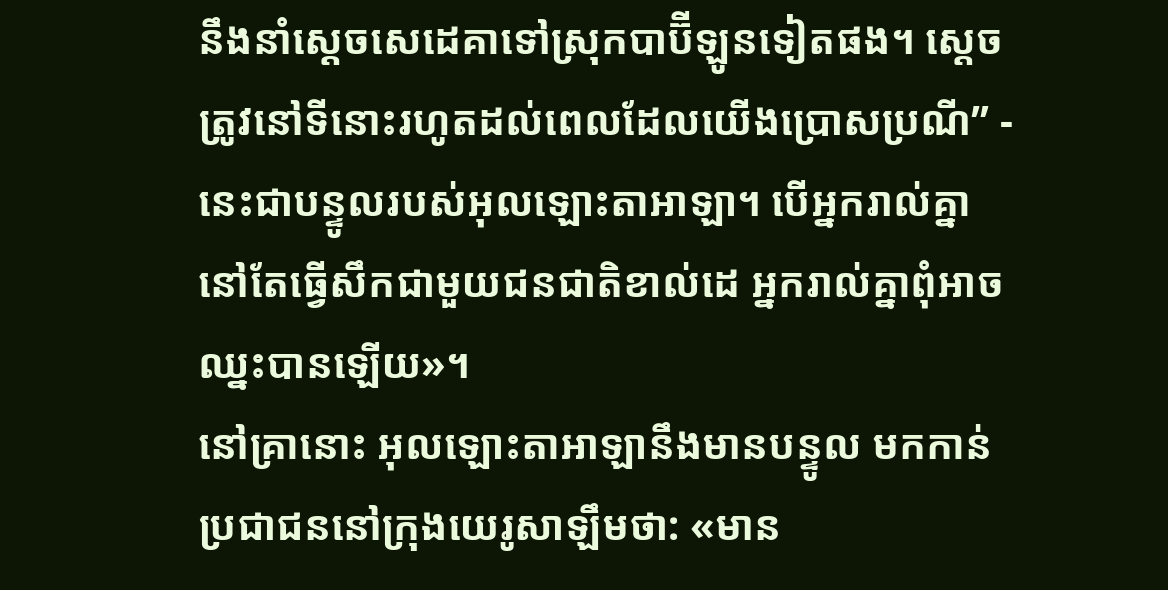នឹងនាំស្ដេចសេដេគាទៅស្រុកបាប៊ីឡូនទៀតផង។ ស្ដេចត្រូវនៅទីនោះរហូតដល់ពេលដែលយើងប្រោសប្រណី” - នេះជាបន្ទូលរបស់អុលឡោះតាអាឡា។ បើអ្នករាល់គ្នានៅតែធ្វើសឹកជាមួយជនជាតិខាល់ដេ អ្នករាល់គ្នាពុំអាចឈ្នះបានឡើយ»។
នៅគ្រានោះ អុលឡោះតាអាឡានឹងមានបន្ទូល មកកាន់ប្រជាជននៅក្រុងយេរូសាឡឹមថា: «មាន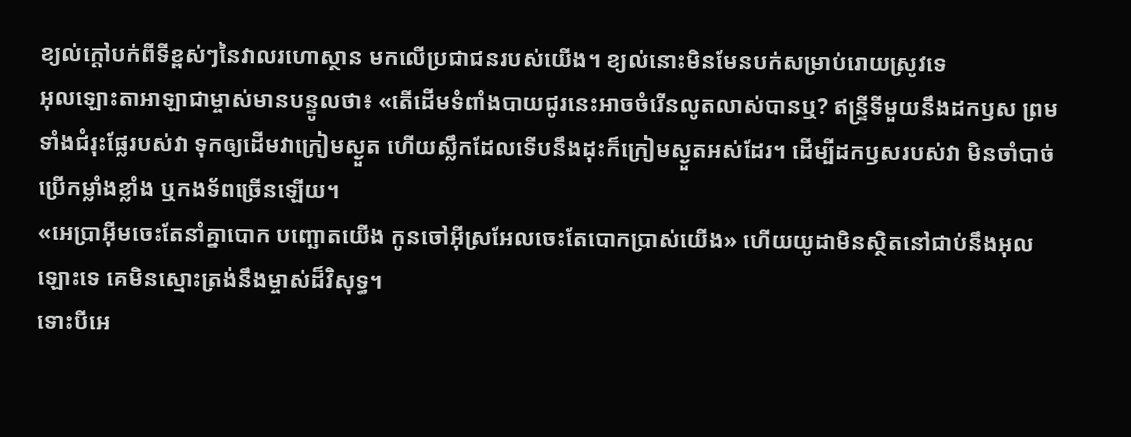ខ្យល់ក្ដៅបក់ពីទីខ្ពស់ៗនៃវាលរហោស្ថាន មកលើប្រជាជនរបស់យើង។ ខ្យល់នោះមិនមែនបក់សម្រាប់រោយស្រូវទេ
អុលឡោះតាអាឡាជាម្ចាស់មានបន្ទូលថា៖ «តើដើមទំពាំងបាយជូរនេះអាចចំរើនលូតលាស់បានឬ? ឥន្ទ្រីទីមួយនឹងដកឫស ព្រមទាំងជំរុះផ្លែរបស់វា ទុកឲ្យដើមវាក្រៀមស្ងួត ហើយស្លឹកដែលទើបនឹងដុះក៏ក្រៀមស្ងួតអស់ដែរ។ ដើម្បីដកឫសរបស់វា មិនចាំបាច់ប្រើកម្លាំងខ្លាំង ឬកងទ័ពច្រើនឡើយ។
«អេប្រាអ៊ីមចេះតែនាំគ្នាបោក បញ្ឆោតយើង កូនចៅអ៊ីស្រអែលចេះតែបោកប្រាស់យើង» ហើយយូដាមិនស្ថិតនៅជាប់នឹងអុលឡោះទេ គេមិនស្មោះត្រង់នឹងម្ចាស់ដ៏វិសុទ្ធ។
ទោះបីអេ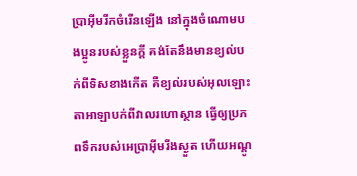ប្រាអ៊ីមរីកចំរើនឡើង នៅក្នុងចំណោមបងប្អូនរបស់ខ្លួនក្តី គង់តែនឹងមានខ្យល់បក់ពីទិសខាងកើត គឺខ្យល់របស់អុលឡោះតាអាឡាបក់ពីវាលរហោស្ថាន ធ្វើឲ្យប្រភពទឹករបស់អេប្រាអ៊ីមរីងស្ងួត ហើយអណ្ដូ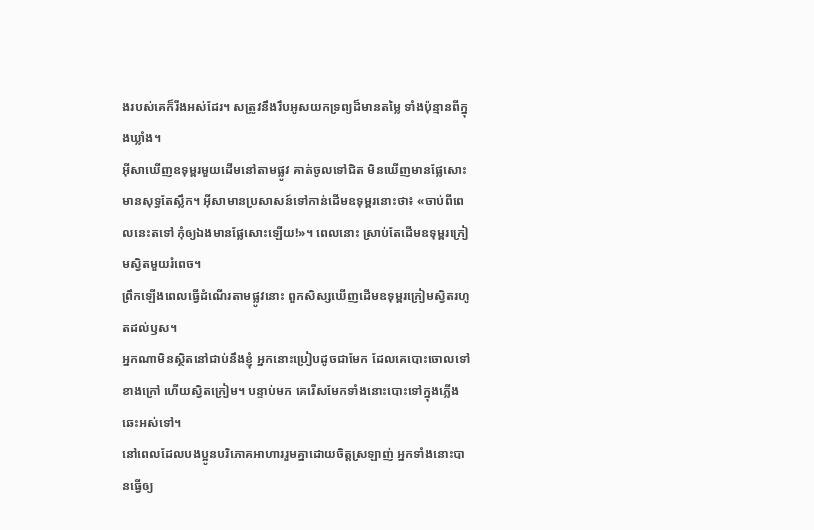ងរបស់គេក៏រីងអស់ដែរ។ សត្រូវនឹងរឹបអូសយកទ្រព្យដ៏មានតម្លៃ ទាំងប៉ុន្មានពីក្នុងឃ្លាំង។
អ៊ីសាឃើញឧទុម្ពរមួយដើមនៅតាមផ្លូវ គាត់ចូលទៅជិត មិនឃើញមានផ្លែសោះ មានសុទ្ធតែស្លឹក។ អ៊ីសាមានប្រសាសន៍ទៅកាន់ដើមឧទុម្ពរនោះថា៖ «ចាប់ពីពេលនេះតទៅ កុំឲ្យឯងមានផ្លែសោះឡើយ!»។ ពេលនោះ ស្រាប់តែដើមឧទុម្ពរក្រៀមស្វិតមួយរំពេច។
ព្រឹកឡើងពេលធ្វើដំណើរតាមផ្លូវនោះ ពួកសិស្សឃើញដើមឧទុម្ពរក្រៀមស្វិតរហូតដល់ឫស។
អ្នកណាមិនស្ថិតនៅជាប់នឹងខ្ញុំ អ្នកនោះប្រៀបដូចជាមែក ដែលគេបោះចោលទៅខាងក្រៅ ហើយស្វិតក្រៀម។ បន្ទាប់មក គេរើសមែកទាំងនោះបោះទៅក្នុងភ្លើងឆេះអស់ទៅ។
នៅពេលដែលបងប្អូនបរិភោគអាហាររួមគ្នាដោយចិត្ដស្រឡាញ់ អ្នកទាំងនោះបានធ្វើឲ្យ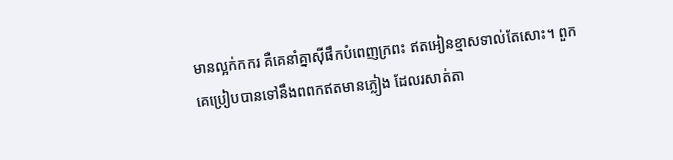មានល្អក់កករ គឺគេនាំគ្នាស៊ីផឹកបំពេញក្រពះ ឥតអៀនខ្មាសទាល់តែសោះ។ ពួកគេប្រៀបបានទៅនឹងពពកឥតមានភ្លៀង ដែលរសាត់តា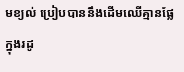មខ្យល់ ប្រៀបបាននឹងដើមឈើគ្មានផ្លែក្នុងរដូ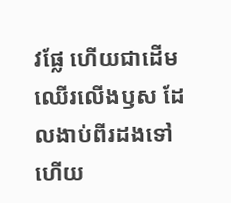វផ្លែ ហើយជាដើមឈើរលើងឫស ដែលងាប់ពីរដងទៅហើយ